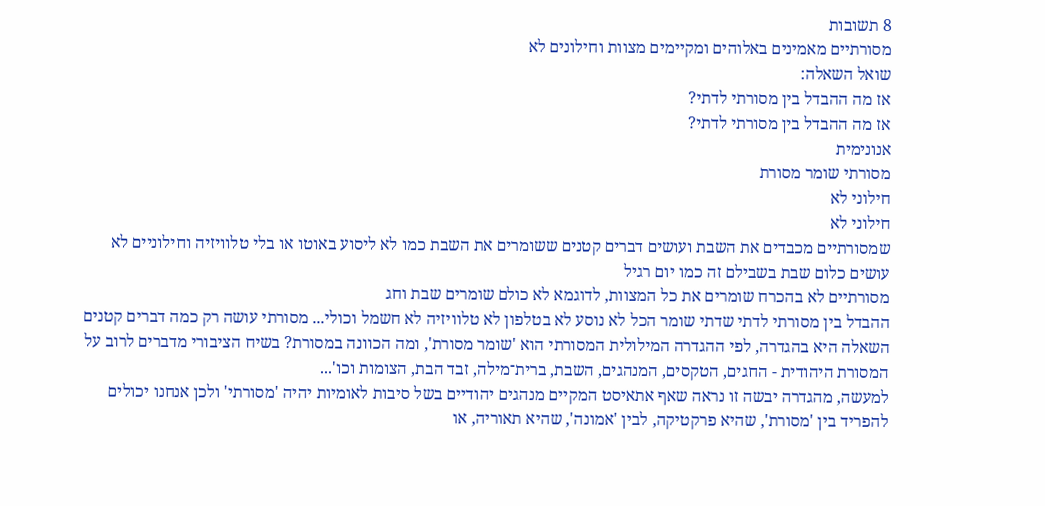8 תשובות
מסורתיים מאמינים באלוהים ומקיימים מצוות וחילונים לא
שואל השאלה:
אז מה ההבדל בין מסורתי לדתי?
אז מה ההבדל בין מסורתי לדתי?
אנונימית
מסורתי שומר מסורת
חילוני לא
חילוני לא
שמסורתיים מכבדים את השבת ועושים דברים קטנים ששומרים את השבת כמו לא ליסוע באוטו או בלי טלוויזיה וחילוניים לא עושים כלום שבת בשבילם זה כמו יום רגיל
מסורתיים לא בהכרח שומרים את כל המצוות, לדוגמא לא כולם שומרים שבת וחג
ההבדל בין מסורתי לדתי שדתי שומר הכל לא נוסע לא בטלפון לא טלוויזיה לא חשמל וכולי... מסורתי עושה רק כמה דברים קטנים
השאלה היא בהגדרה, לפי ההגדרה המילולית המסורתי הוא 'שומר מסורת', ומה הכוונה במסורת? בשיח הציבורי מדברים לרוב על המסורת היהודית - החגים, הטקסים, המנהגים, השבת, ברית־מילה, זבד הבת, הצומות וכו'...
למעשה, מהגדרה יבשה זו נראה שאף אתאיסט המקיים מנהגים יהודיים בשל סיבות לאומיות יהיה 'מסורתי' ולכן אנחנו יכולים להפריד בין 'מסורת', שהיא פרקטיקה, לבין 'אמונה', שהיא תאוריה, או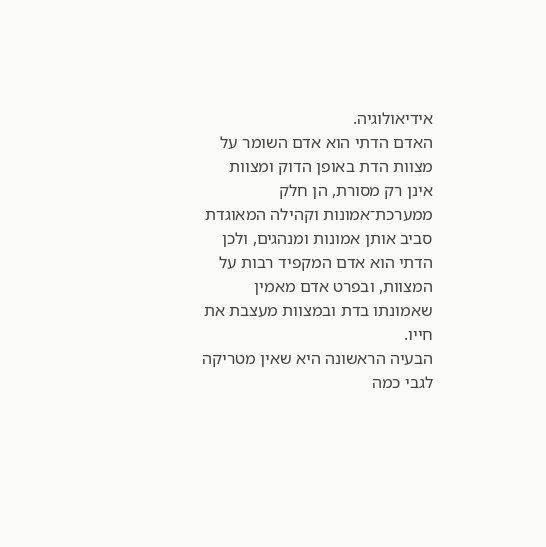אידיאולוגיה.
האדם הדתי הוא אדם השומר על מצוות הדת באופן הדוק ומצוות אינן רק מסורת, הן חלק ממערכת־אמונות וקהילה המאוגדת סביב אותן אמונות ומנהגים, ולכן הדתי הוא אדם המקפיד רבות על המצוות, ובפרט אדם מאמין שאמונתו בדת ובמצוות מעצבת את חייו.
הבעיה הראשונה היא שאין מטריקה לגבי כמה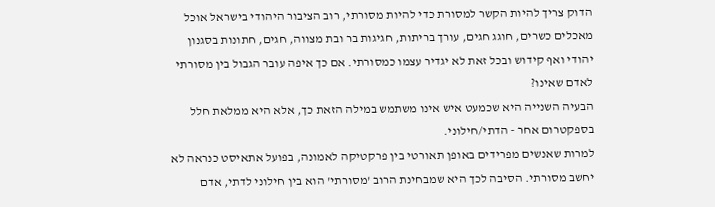הדוק צריך להיות הקשר למסורת כדי להיות מסורתי, רוב הציבור היהודי בישראל אוכל מאכלים כשרים, חוגג חגים, עורך בריתות, חגיגות בר ובת מצווה, חגים, חתונות בסגנון יהודי ואף קידוש ובכל זאת לא יגדיר עצמו כמסורתי. אם כך איפה עובר הגבול בין מסורתי לאדם שאינו?
הבעיה השנייה היא שכמעט איש אינו משתמש במילה הזאת כך, אלא היא ממלאת חלל בספקטרום אחר - הדתי/חילוני.
למרות שאנשים מפרידים באופן תאורטי בין פרקטיקה לאמונה, בפועל אתאיסט כנראה לא יחשב מסורתי. הסיבה לכך היא שמבחינת הרוב 'מסורתי' הוא בין חילוני לדתי, אדם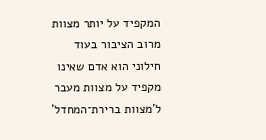המקפיד על יותר מצוות מרוב הציבור בעוד חילוני הוא אדם שאינו מקפיד על מצוות מעבר ל'מצוות ברירת־המחדל'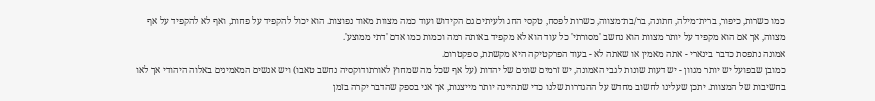כמו כשרות, כיפור, ברית־מילה, חתונה, בר/בת־מצווה, כשרות לפסח, טקסי החג ולעיתים גם הקידוש ועוד כמה מצוות מאוד נפוצות. הוא יכול להקפיד על פחות, ואף לא להקפיד על אף מצווה, אך אם הוא מקפיד על יותר מצוות הוא נחשב 'מסורתי' כל עוד הוא לא מקפיד באותה רמה וכמות כמו אדם 'דתי ממוצע'.
אמונה נתפסת כדבר בינארי - אתה מאמין או שאתה לא - בעוד הפרקטיקה היא מקשתת, ספקטרום.
כמובן שבפועל יש יותר מגוון - יש דעות שונות לגבי האמונה, יש זרמים שונים של יהדות (על אף שכל מה שמחוץ לאורתודוקסיה נחשב טאבו) ויש אנשים המאמינים באלוה היהודי אך לאו בחשיבות של המצוות. יתכן שעלינו לחשוב מחדש על ההגדרות שלנו כדי שתהיינה יותר מייצגות, אך אני בספק שהדבר יקרה בזמן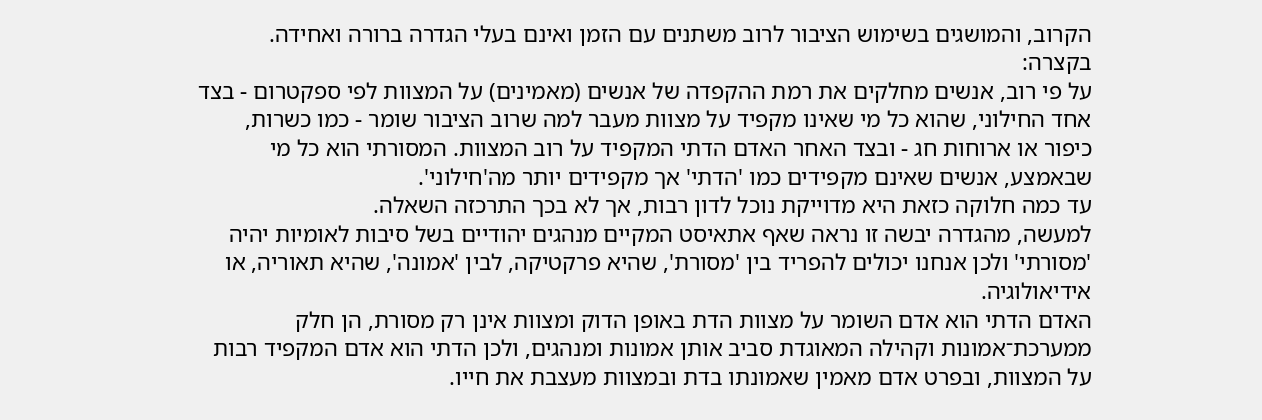הקרוב, והמושגים בשימוש הציבור לרוב משתנים עם הזמן ואינם בעלי הגדרה ברורה ואחידה.
בקצרה:
על פי רוב, אנשים מחלקים את רמת ההקפדה של אנשים (מאמינים) על המצוות לפי ספקטרום - בצד אחד החילוני, שהוא כל מי שאינו מקפיד על מצוות מעבר למה שרוב הציבור שומר - כמו כשרות, כיפור או ארוחות חג - ובצד האחר האדם הדתי המקפיד על רוב המצוות. המסורתי הוא כל מי שבאמצע, אנשים שאינם מקפידים כמו 'הדתי' אך מקפידים יותר מה'חילוני'.
עד כמה חלוקה כזאת היא מדוייקת נוכל לדון רבות, אך לא בכך התרכזה השאלה.
למעשה, מהגדרה יבשה זו נראה שאף אתאיסט המקיים מנהגים יהודיים בשל סיבות לאומיות יהיה 'מסורתי' ולכן אנחנו יכולים להפריד בין 'מסורת', שהיא פרקטיקה, לבין 'אמונה', שהיא תאוריה, או אידיאולוגיה.
האדם הדתי הוא אדם השומר על מצוות הדת באופן הדוק ומצוות אינן רק מסורת, הן חלק ממערכת־אמונות וקהילה המאוגדת סביב אותן אמונות ומנהגים, ולכן הדתי הוא אדם המקפיד רבות על המצוות, ובפרט אדם מאמין שאמונתו בדת ובמצוות מעצבת את חייו.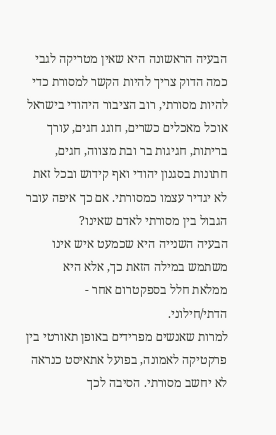הבעיה הראשונה היא שאין מטריקה לגבי כמה הדוק צריך להיות הקשר למסורת כדי להיות מסורתי, רוב הציבור היהודי בישראל אוכל מאכלים כשרים, חוגג חגים, עורך בריתות, חגיגות בר ובת מצווה, חגים, חתונות בסגנון יהודי ואף קידוש ובכל זאת לא יגדיר עצמו כמסורתי. אם כך איפה עובר הגבול בין מסורתי לאדם שאינו?
הבעיה השנייה היא שכמעט איש אינו משתמש במילה הזאת כך, אלא היא ממלאת חלל בספקטרום אחר - הדתי/חילוני.
למרות שאנשים מפרידים באופן תאורטי בין פרקטיקה לאמונה, בפועל אתאיסט כנראה לא יחשב מסורתי. הסיבה לכך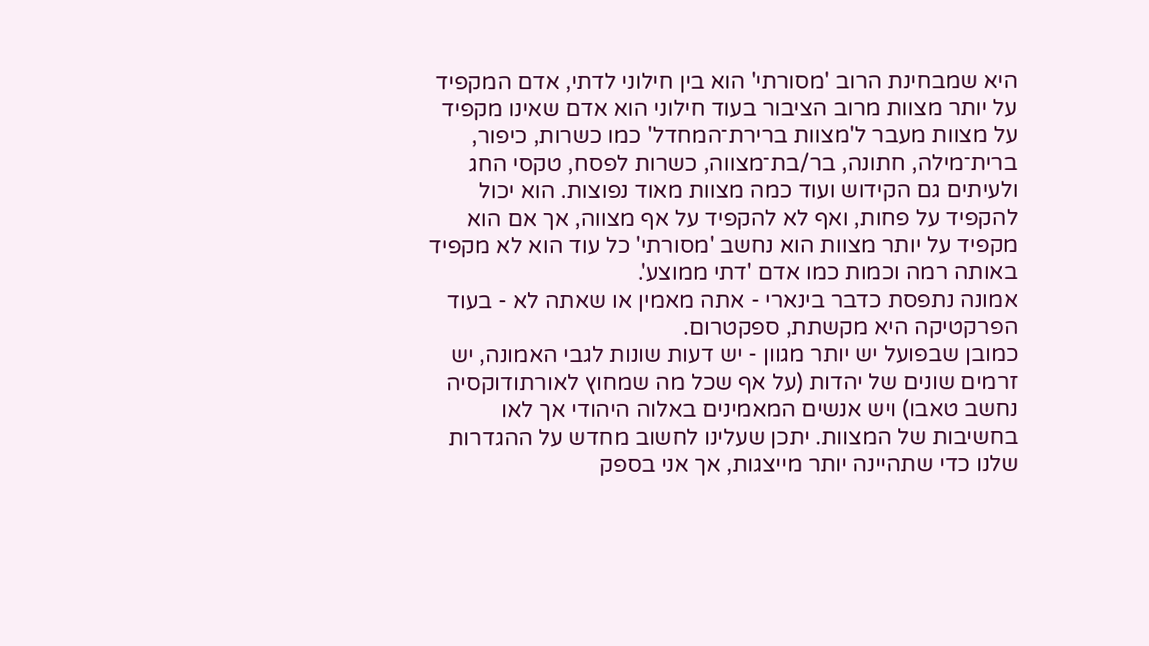היא שמבחינת הרוב 'מסורתי' הוא בין חילוני לדתי, אדם המקפיד על יותר מצוות מרוב הציבור בעוד חילוני הוא אדם שאינו מקפיד על מצוות מעבר ל'מצוות ברירת־המחדל' כמו כשרות, כיפור, ברית־מילה, חתונה, בר/בת־מצווה, כשרות לפסח, טקסי החג ולעיתים גם הקידוש ועוד כמה מצוות מאוד נפוצות. הוא יכול להקפיד על פחות, ואף לא להקפיד על אף מצווה, אך אם הוא מקפיד על יותר מצוות הוא נחשב 'מסורתי' כל עוד הוא לא מקפיד באותה רמה וכמות כמו אדם 'דתי ממוצע'.
אמונה נתפסת כדבר בינארי - אתה מאמין או שאתה לא - בעוד הפרקטיקה היא מקשתת, ספקטרום.
כמובן שבפועל יש יותר מגוון - יש דעות שונות לגבי האמונה, יש זרמים שונים של יהדות (על אף שכל מה שמחוץ לאורתודוקסיה נחשב טאבו) ויש אנשים המאמינים באלוה היהודי אך לאו בחשיבות של המצוות. יתכן שעלינו לחשוב מחדש על ההגדרות שלנו כדי שתהיינה יותר מייצגות, אך אני בספק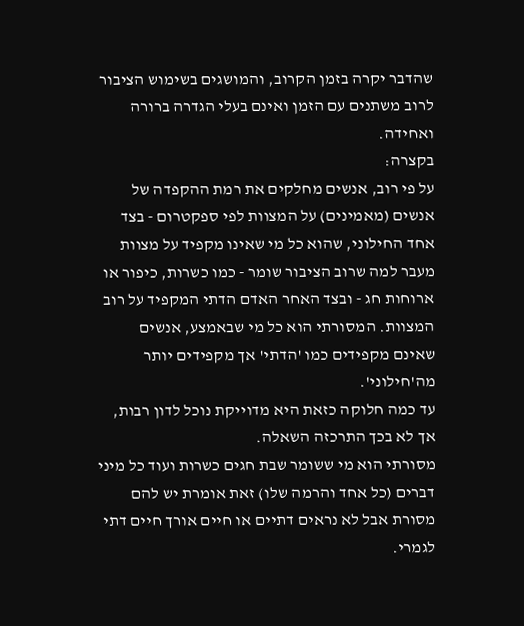שהדבר יקרה בזמן הקרוב, והמושגים בשימוש הציבור לרוב משתנים עם הזמן ואינם בעלי הגדרה ברורה ואחידה.
בקצרה:
על פי רוב, אנשים מחלקים את רמת ההקפדה של אנשים (מאמינים) על המצוות לפי ספקטרום - בצד אחד החילוני, שהוא כל מי שאינו מקפיד על מצוות מעבר למה שרוב הציבור שומר - כמו כשרות, כיפור או ארוחות חג - ובצד האחר האדם הדתי המקפיד על רוב המצוות. המסורתי הוא כל מי שבאמצע, אנשים שאינם מקפידים כמו 'הדתי' אך מקפידים יותר מה'חילוני'.
עד כמה חלוקה כזאת היא מדוייקת נוכל לדון רבות, אך לא בכך התרכזה השאלה.
מסורתי הוא מי ששומר שבת חגים כשרות ועוד כל מיני דברים (כל אחד והרמה שלו) זאת אומרת יש להם מסורת אבל לא נראים דתיים או חיים אורך חיים דתי לגמרי.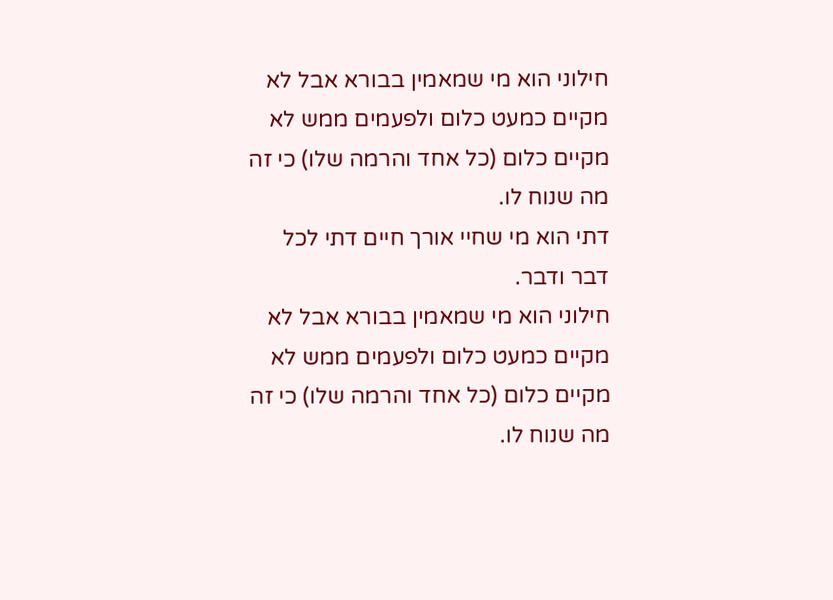חילוני הוא מי שמאמין בבורא אבל לא מקיים כמעט כלום ולפעמים ממש לא מקיים כלום (כל אחד והרמה שלו) כי זה מה שנוח לו.
דתי הוא מי שחיי אורך חיים דתי לכל דבר ודבר.
חילוני הוא מי שמאמין בבורא אבל לא מקיים כמעט כלום ולפעמים ממש לא מקיים כלום (כל אחד והרמה שלו) כי זה מה שנוח לו.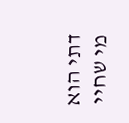דתי הוא מי שחיי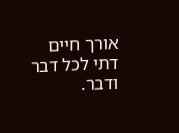אורך חיים דתי לכל דבר ודבר.